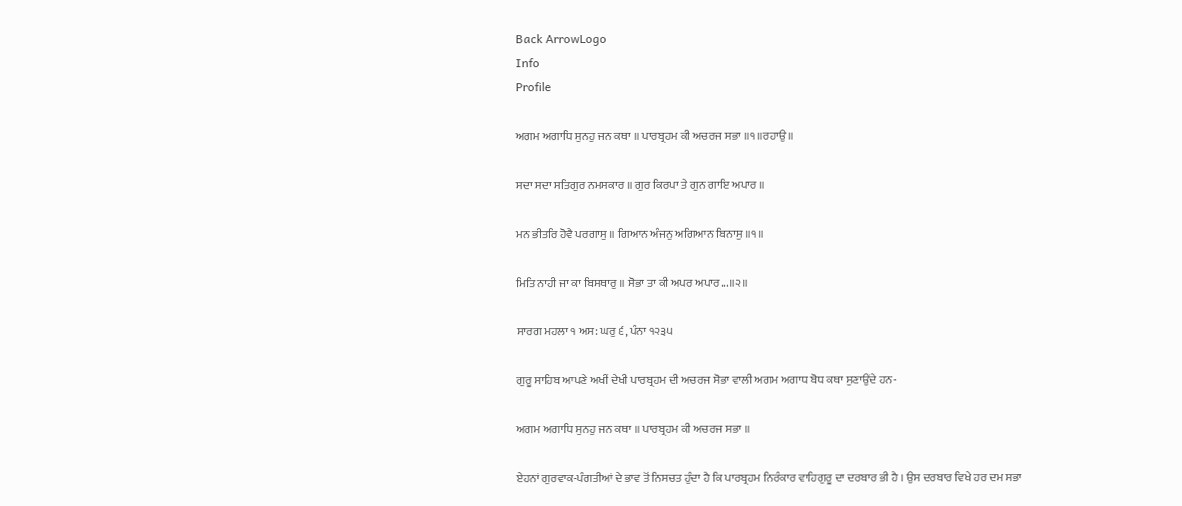Back ArrowLogo
Info
Profile

ਅਗਮ ਅਗਾਧਿ ਸੁਨਹੁ ਜਨ ਕਥਾ ॥ ਪਾਰਬ੍ਰਹਮ ਕੀ ਅਚਰਜ ਸਭਾ ॥੧॥ਰਹਾਉ॥

ਸਦਾ ਸਦਾ ਸਤਿਗੁਰ ਨਮਸਕਾਰ ॥ ਗੁਰ ਕਿਰਪਾ ਤੇ ਗੁਨ ਗਾਇ ਅਪਾਰ ॥

ਮਨ ਭੀਤਰਿ ਹੋਵੈ ਪਰਗਾਸੁ ॥ ਗਿਆਨ ਅੰਜਨੁ ਅਗਿਆਨ ਬਿਨਾਸੁ ॥੧॥

ਮਿਤਿ ਨਾਹੀ ਜਾ ਕਾ ਬਿਸਥਾਰੁ ॥ ਸੋਭਾ ਤਾ ਕੀ ਅਪਰ ਅਪਾਰ...॥੨॥

ਸਾਰਗ ਮਹਲਾ ੧ ਅਸ: ਘਰੁ ੬, ਪੰਨਾ ੧੨੩੫

ਗੁਰੂ ਸਾਹਿਬ ਆਪਣੇ ਅਖੀਂ ਦੇਖੀ ਪਾਰਬ੍ਰਹਮ ਦੀ ਅਚਰਜ ਸੋਭਾ ਵਾਲੀ ਅਗਮ ਅਗਾਧ ਬੋਧ ਕਥਾ ਸੁਣਾਉਂਦੇ ਹਨ-

ਅਗਮ ਅਗਾਧਿ ਸੁਨਹੁ ਜਨ ਕਥਾ ॥ ਪਾਰਬ੍ਰਹਮ ਕੀ ਅਚਰਜ ਸਭਾ ॥

ਏਹਨਾਂ ਗੁਰਵਾਕ-ਪੰਗਤੀਆਂ ਦੇ ਭਾਵ ਤੋਂ ਨਿਸਚਤ ਹੁੰਦਾ ਹੈ ਕਿ ਪਾਰਬ੍ਰਹਮ ਨਿਰੰਕਾਰ ਵਾਹਿਗੁਰੂ ਦਾ ਦਰਬਾਰ ਭੀ ਹੈ । ਉਸ ਦਰਬਾਰ ਵਿਖੇ ਹਰ ਦਮ ਸਭਾ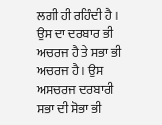ਲਗੀ ਹੀ ਰਹਿੰਦੀ ਹੈ । ਉਸ ਦਾ ਦਰਬਾਰ ਭੀ ਅਚਰਜ ਹੈ ਤੇ ਸਭਾ ਭੀ ਅਚਰਜ ਹੈ । ਉਸ ਅਸਚਰਜ ਦਰਬਾਰੀ ਸਭਾ ਦੀ ਸੋਭਾ ਭੀ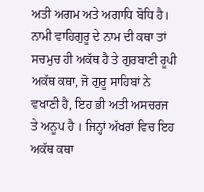ਅਤੀ ਅਗਮ ਅਤੇ ਅਗਾਧਿ ਬੋਧਿ ਹੈ। ਨਾਮੀ ਵਾਹਿਗੁਰੂ ਦੇ ਨਾਮ ਦੀ ਕਥਾ ਤਾਂ ਸਚਮੁਚ ਹੀ ਅਕੱਥ ਹੈ ਤੇ ਗੁਰਬਾਣੀ ਰੂਪੀ ਅਕੱਥ ਕਥਾ, ਜੋ ਗੁਰੂ ਸਾਹਿਬਾਂ ਨੇ ਵਖਾਣੀ ਹੈ, ਇਹ ਭੀ ਅਤੀ ਅਸਚਰਜ ਤੇ ਅਨੂਪ ਹੈ । ਜਿਨ੍ਹਾਂ ਅੱਖਰਾਂ ਵਿਚ ਇਹ ਅਕੱਥ ਕਥਾ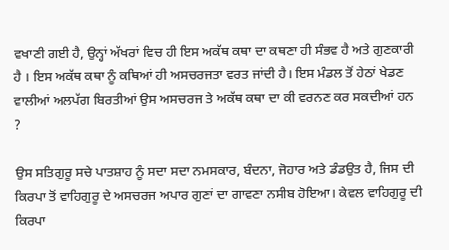ਵਖਾਣੀ ਗਈ ਹੈ, ਉਨ੍ਹਾਂ ਅੱਖਰਾਂ ਵਿਚ ਹੀ ਇਸ ਅਕੱਥ ਕਥਾ ਦਾ ਕਥਣਾ ਹੀ ਸੰਭਵ ਹੈ ਅਤੇ ਗੁਣਕਾਰੀ ਹੈ । ਇਸ ਅਕੱਥ ਕਥਾ ਨੂੰ ਕਥਿਆਂ ਹੀ ਅਸਚਰਜਤਾ ਵਰਤ ਜਾਂਦੀ ਹੈ। ਇਸ ਮੰਡਲ ਤੋਂ ਹੇਠਾਂ ਖੇਡਣ ਵਾਲੀਆਂ ਅਲਪੱਗ ਬਿਰਤੀਆਂ ਉਸ ਅਸਚਰਜ ਤੇ ਅਕੱਥ ਕਥਾ ਦਾ ਕੀ ਵਰਨਣ ਕਰ ਸਕਦੀਆਂ ਹਨ ?

ਉਸ ਸਤਿਗੁਰੂ ਸਚੇ ਪਾਤਸ਼ਾਹ ਨੂੰ ਸਦਾ ਸਦਾ ਨਮਸਕਾਰ, ਬੰਦਨਾ, ਜੋਹਾਰ ਅਤੇ ਡੰਡਉਤ ਹੈ, ਜਿਸ ਦੀ ਕਿਰਪਾ ਤੋਂ ਵਾਹਿਗੁਰੂ ਦੇ ਅਸਚਰਜ ਅਪਾਰ ਗੁਣਾਂ ਦਾ ਗਾਵਣਾ ਨਸੀਬ ਹੋਇਆ। ਕੇਵਲ ਵਾਹਿਗੁਰੂ ਦੀ ਕਿਰਪਾ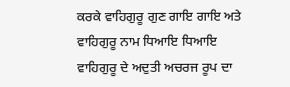ਕਰਕੇ ਵਾਹਿਗੁਰੂ ਗੁਣ ਗਾਇ ਗਾਇ ਅਤੇ ਵਾਹਿਗੁਰੂ ਨਾਮ ਧਿਆਇ ਧਿਆਇ ਵਾਹਿਗੁਰੂ ਦੇ ਅਦੁਤੀ ਅਚਰਜ ਰੂਪ ਦਾ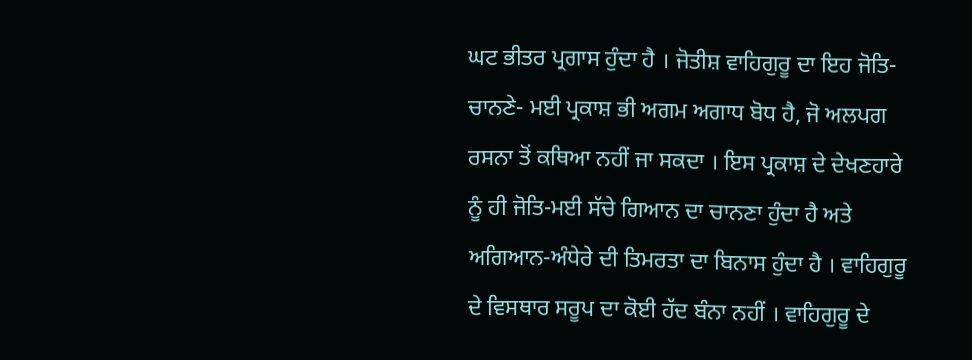ਘਟ ਭੀਤਰ ਪ੍ਰਗਾਸ ਹੁੰਦਾ ਹੈ । ਜੋਤੀਸ਼ ਵਾਹਿਗੁਰੂ ਦਾ ਇਹ ਜੋਤਿ-ਚਾਨਣੇ- ਮਈ ਪ੍ਰਕਾਸ਼ ਭੀ ਅਗਮ ਅਗਾਧ ਬੋਧ ਹੈ, ਜੋ ਅਲਪਗ ਰਸਨਾ ਤੋਂ ਕਥਿਆ ਨਹੀਂ ਜਾ ਸਕਦਾ । ਇਸ ਪ੍ਰਕਾਸ਼ ਦੇ ਦੇਖਣਹਾਰੇ ਨੂੰ ਹੀ ਜੋਤਿ-ਮਈ ਸੱਚੇ ਗਿਆਨ ਦਾ ਚਾਨਣਾ ਹੁੰਦਾ ਹੈ ਅਤੇ ਅਗਿਆਨ-ਅੰਧੇਰੇ ਦੀ ਤਿਮਰਤਾ ਦਾ ਬਿਨਾਸ ਹੁੰਦਾ ਹੈ । ਵਾਹਿਗੁਰੂ ਦੇ ਵਿਸਥਾਰ ਸਰੂਪ ਦਾ ਕੋਈ ਹੱਦ ਬੰਨਾ ਨਹੀਂ । ਵਾਹਿਗੁਰੂ ਦੇ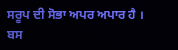ਸਰੂਪ ਦੀ ਸੋਭਾ ਅਪਰ ਅਪਾਰ ਹੈ । ਬਸ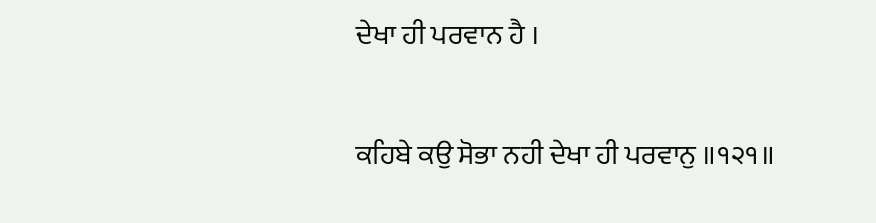ਦੇਖਾ ਹੀ ਪਰਵਾਨ ਹੈ ।

ਕਹਿਬੇ ਕਉ ਸੋਭਾ ਨਹੀ ਦੇਖਾ ਹੀ ਪਰਵਾਨੁ ॥੧੨੧॥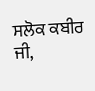ਸਲੋਕ ਕਬੀਰ ਜੀ,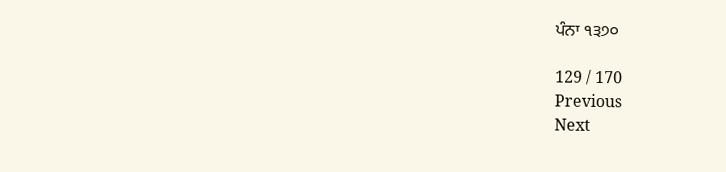ਪੰਨਾ ੧੩੭੦

129 / 170
Previous
Next